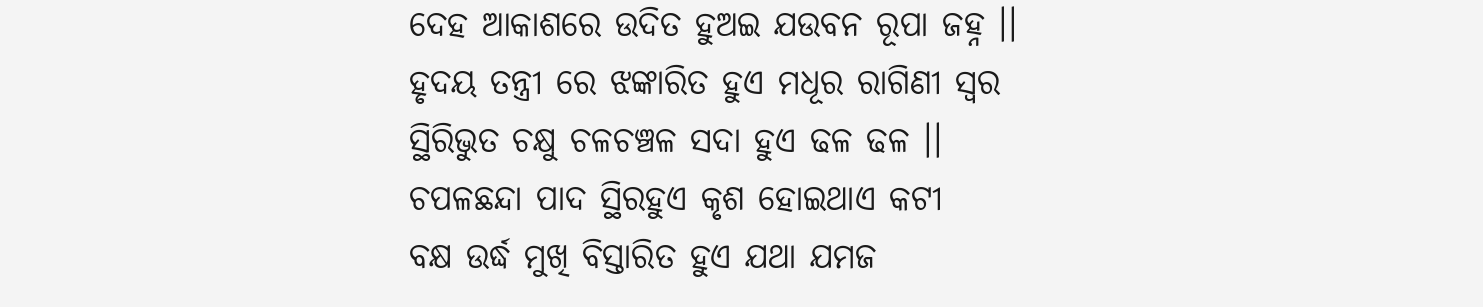ଦେହ ଆକାଶରେ ଉଦିତ ହୁଅଇ ଯଉବନ ରୂପା ଜହ୍ନ ।।
ହୃଦୟ ତନ୍ତ୍ରୀ ରେ ଝଙ୍କାରିତ ହୁଏ ମଧୂର ରାଗିଣୀ ସ୍ବର
ସ୍ଥିରିଭୁତ ଚକ୍ଷୁ ଚଳଚଞ୍ଚଳ ସଦା ହୁଏ ଢଳ ଢଳ ।।
ଚପଳଛନ୍ଦା ପାଦ ସ୍ଥିରହୁଏ କୃଶ ହୋଇଥାଏ କଟୀ
ବକ୍ଷ ଉର୍ଦ୍ଧ ମୁଖି ବିସ୍ତାରିତ ହୁଏ ଯଥା ଯମଜ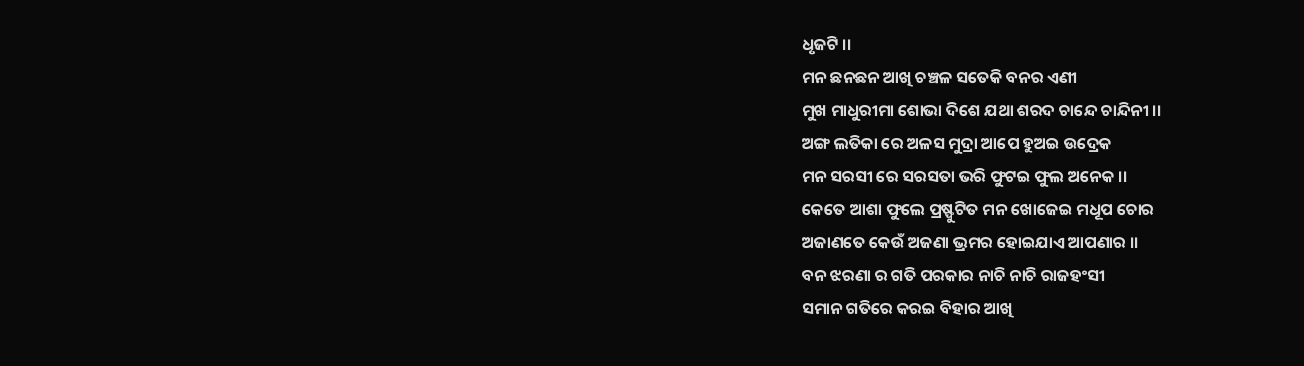ଧୃଜଟି ।।
ମନ ଛନଛନ ଆଖି ଚଞ୍ଚଳ ସତେକି ବନର ଏଣୀ
ମୁଖ ମାଧୁରୀମା ଶୋଭା ଦିଶେ ଯଥା ଶରଦ ଚାନ୍ଦେ ଚାନ୍ଦିନୀ ।।
ଅଙ୍ଗ ଲତିକା ରେ ଅଳସ ମୁଦ୍ରା ଆପେ ହୁଅଇ ଉଦ୍ରେକ
ମନ ସରସୀ ରେ ସରସତା ଭରି ଫୁଟଇ ଫୁଲ ଅନେକ ।।
କେତେ ଆଶା ଫୁଲେ ପ୍ରଷ୍ଫୁଟିତ ମନ ଖୋଜେଇ ମଧୂପ ଚୋର
ଅଜାଣତେ କେଉଁ ଅଜଣା ଭ୍ରମର ହୋଇଯାଏ ଆପଣାର ।।
ବନ ଝରଣା ର ଗତି ପରକାର ନାଚି ନାଚି ରାଜହଂସୀ
ସମାନ ଗତିରେ କରଇ ବିହାର ଆଖି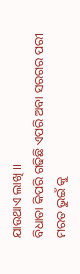ଯାଉଥାଏ ଲାଖି ।।
ବିଧାତା କିପରି ଗଢିଛି ଏପରି ଅବା ସରଗର ପରୀ
ମରତ ଭୁଇଁ କୁ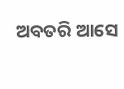ଅବତରି ଆସେ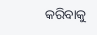କରିବାକୁ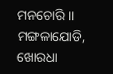ମନଚୋରି ।।
ମଙ୍ଗଳାଯୋଡି, ଖୋରଧା